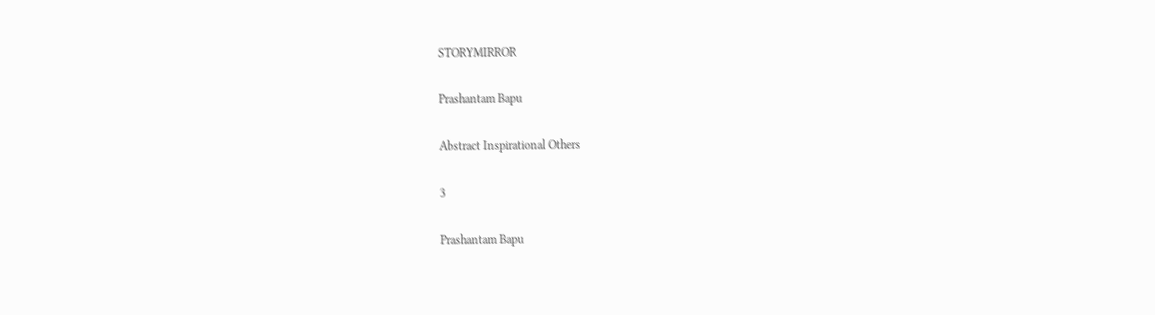STORYMIRROR

Prashantam Bapu

Abstract Inspirational Others

3

Prashantam Bapu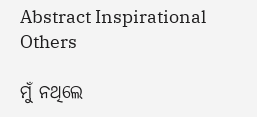Abstract Inspirational Others

ମୁଁ ନଥିଲେ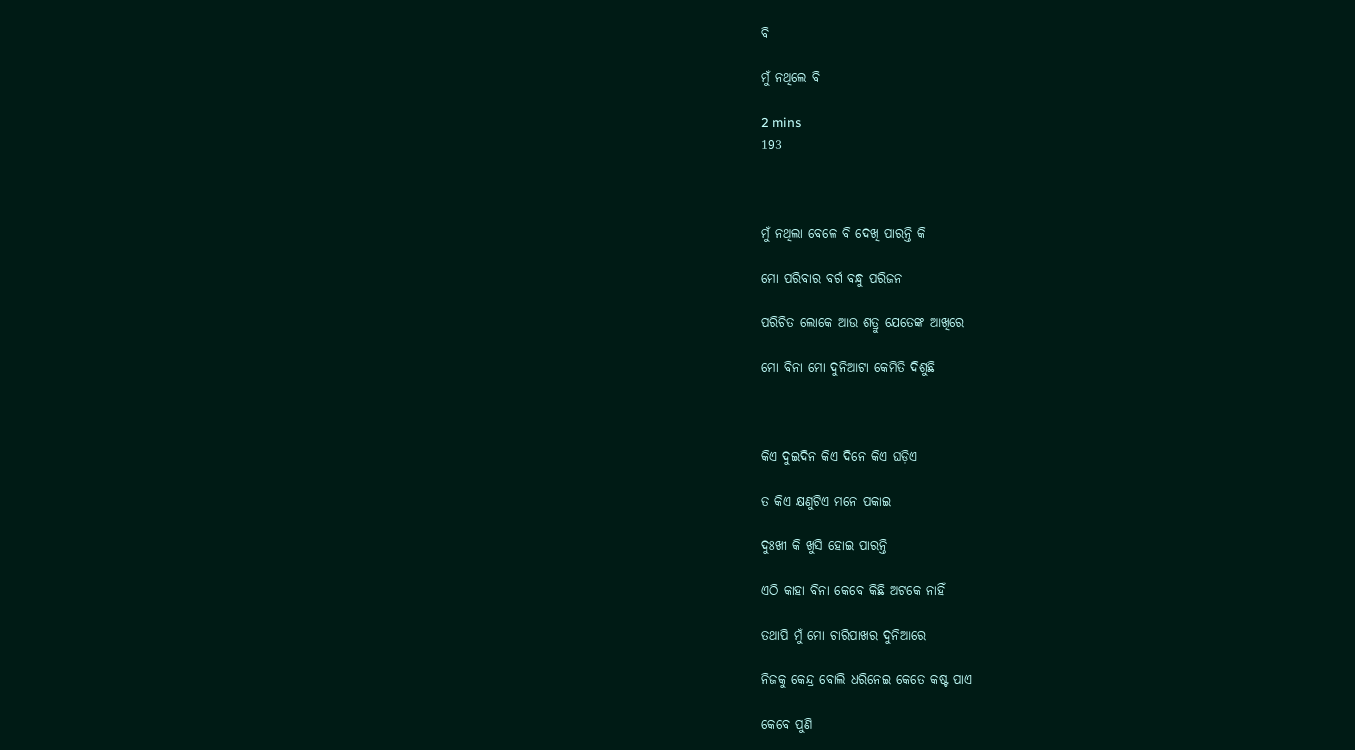ବି

ମୁଁ ନଥିଲେ ବି

2 mins
193



ମୁଁ ନଥିଲା ବେଳେ ବି ଦେଖି ପାରନ୍ତି କି

ମୋ ପରିବାର ବର୍ଗ ବନ୍ଧୁ ପରିଜନ

ପରିଚିତ ଲୋକେ ଆଉ ଶତ୍ରୁ ଯେତେଙ୍କ ଆଖିରେ

ମୋ ବିନା ମୋ ଦୁନିଆଟା କେମିତି ଦିଶୁଛି



କିଏ ଦୁଇଦିନ କିଏ ଦିନେ କିଏ ଘଡ଼ିଏ

ତ କିଏ କ୍ଷଣୁଟିଏ ମନେ ପକାଇ

ଦୁଃଖୀ କି ଖୁସି ହୋଇ ପାରନ୍ତି

ଏଠି କାହା ବିନା କେବେ କିଛି ଅଟକେ ନାହିଁ

ତଥାପି ମୁଁ ମୋ ଚାରିପାଖର ଦୁନିଆରେ

ନିଜକୁ କେନ୍ଦ୍ର ବୋଲି ଧରିନେଇ କେତେ କଷ୍ଟ ପାଏ

କେବେ ପୁଣି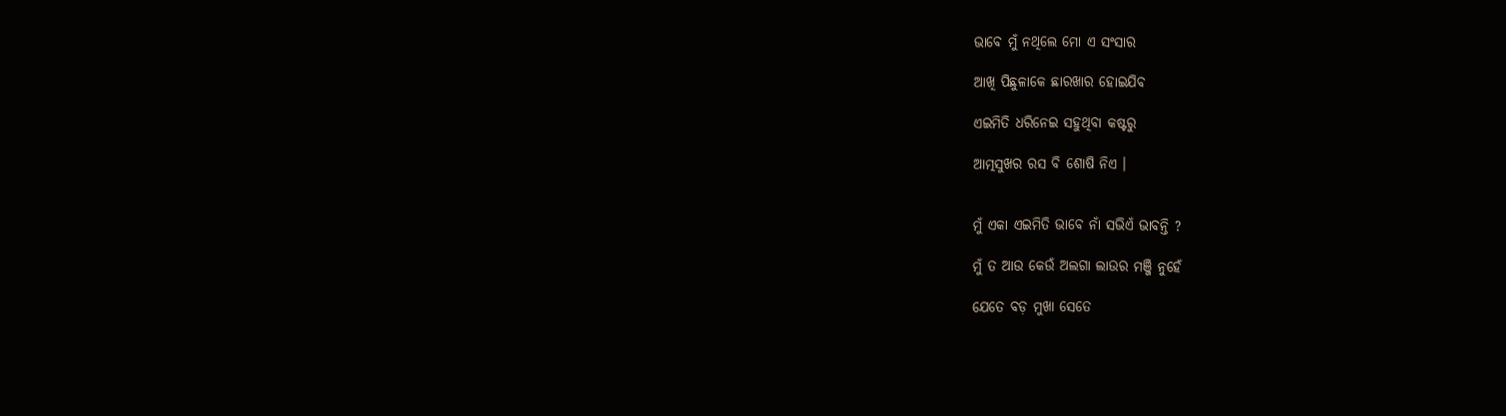ଭାବେ ମୁଁ ନଥିଲେ ମୋ ଏ ସଂସାର

ଆଖି ପିଛୁଳାକେ ଛାରଖାର ହୋଇଯିବ

ଏଇମିତି ଧରିନେଇ ସହୁଥିବା କଷ୍ଟରୁ

ଆତ୍ମସୁଖର ରସ ବି ଶୋଷି ନିଏ ।


ମୁଁ ଏକା ଏଇମିତି ଭାବେ ନାଁ ସଭିଏଁ ଭାବନ୍ତି ?

ମୁଁ ତ ଆଉ କେଉଁ ଅଲଗା ଲାଉର ମଞ୍ଜି ନୁହେଁ

ଯେତେ ବଡ଼ ମୁଖା ସେତେ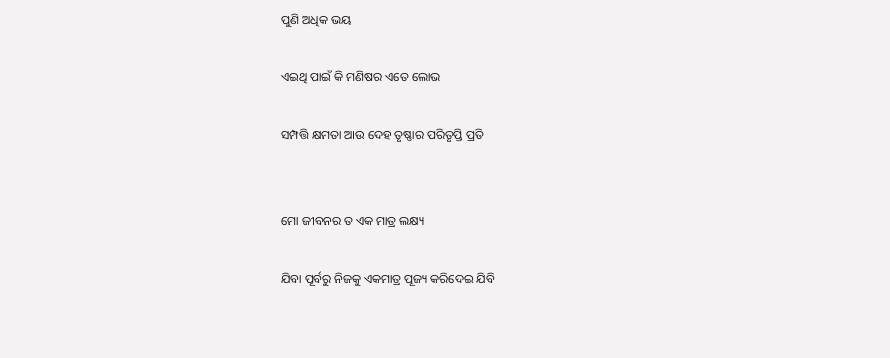ପୁଣି ଅଧିକ ଭୟ

ଏଇଥି ପାଇଁ କି ମଣିଷର ଏତେ ଲୋଭ

ସମ୍ପତ୍ତି କ୍ଷମତା ଆଉ ଦେହ ତୃଷ୍ଣାର ପରିତୃପ୍ତି ପ୍ରତି


ମୋ ଜୀବନର ତ ଏକ ମାତ୍ର ଲକ୍ଷ୍ୟ

ଯିବା ପୂର୍ବରୁ ନିଜକୁ ଏକମାତ୍ର ପୂଜ୍ୟ କରିଦେଇ ଯିବି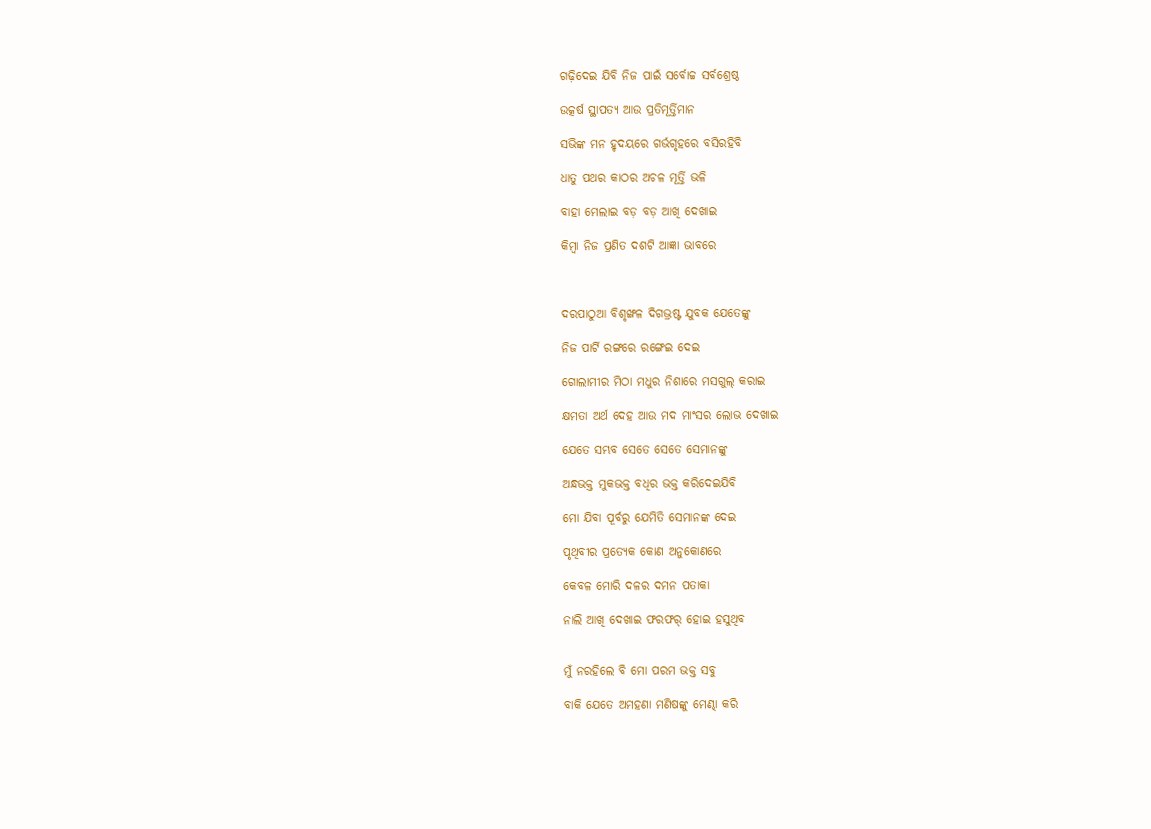ଗଢ଼ିଦେଇ ଯିବି ନିଜ ପାଇଁ ସର୍ବୋଚ୍ଚ ସର୍ବଶ୍ରେଷ୍ଠ

ଉତ୍କର୍ଷ ସ୍ଥାପତ୍ୟ ଆଉ ପ୍ରତିମୂର୍ତ୍ତିମାନ

ସଭିଙ୍କ ମନ ହୃଦୟରେ ଗର୍ଭଗୃହରେ ବସିରହିବି

ଧାତୁ ପଥର କାଠର ଅଚଳ ମୂର୍ତ୍ତି ଭଳି

ବାହା ମେଲାଇ ବଡ଼ ବଡ଼ ଆଖି ଦେଖାଇ

କିମ୍ବା ନିଜ ପ୍ରଣିତ ଦଶଟି ଆଜ୍ଞା ଭାବରେ



ଦରପାଠୁଆ ବିଶୃଙ୍ଖଳ ଦିଗଭ୍ରଷ୍ଟ ଯୁବକ ଯେତେଙ୍କୁ

ନିଜ ପାର୍ଟି ରଙ୍ଗରେ ରଙ୍ଗେଇ ଦେଇ

ଗୋଲାମୀର ମିଠା ମଧୁର ନିଶାରେ ମସଗୁଲ୍ କରାଇ

କ୍ଷମତା ଅର୍ଥ ଦେହ ଆଉ ମଦ ମାଂସର ଲୋଭ ଦେଖାଇ

ଯେତେ ସମ୍ଭବ ସେତେ ସେତେ ସେମାନଙ୍କୁ

ଅନ୍ଧଭକ୍ତ ମୁକଭକ୍ତ ବଧିର ଭକ୍ତ କରିଦେଇଯିବି

ମୋ ଯିବା ପୂର୍ବରୁ ଯେମିତି ସେମାନଙ୍କ ଦେଇ

ପୃଥିବୀର ପ୍ରତ୍ୟେକ କୋଣ ଅନୁକୋଣରେ

କେବଳ ମୋରି ଦଳର ଦମନ ପତାକା

ନାଲି ଆଖି ଦେଖାଇ ଫରଫର୍ ହୋଇ ହସୁଥିବ


ମୁଁ ନରହିଲେ ବି ମୋ ପରମ ଭକ୍ତ ସବୁ

ବାକି ଯେତେ ଅମହଣା ମଣିଷଙ୍କୁ ମେଣ୍ଢା କରି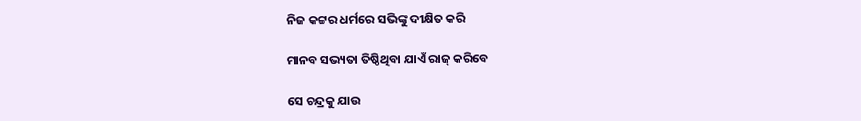ନିଜ କଟ୍ଟର ଧର୍ମରେ ସଭିଙ୍କୁ ଦୀକ୍ଷିତ କରି

ମାନବ ସଭ୍ୟତା ତିଷ୍ଠିଥିବା ଯାଏଁ ରାଜ୍ କରିବେ

ସେ ଚନ୍ଦ୍ରକୁ ଯାଉ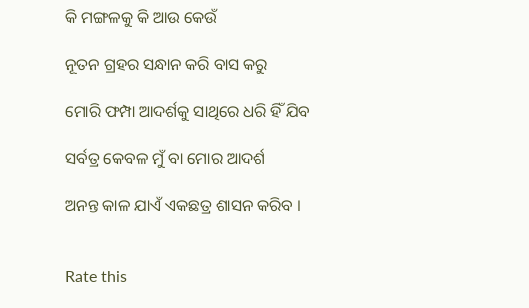କି ମଙ୍ଗଳକୁ କି ଆଉ କେଉଁ

ନୂତନ ଗ୍ରହର ସନ୍ଧାନ କରି ବାସ କରୁ

ମୋରି ଫମ୍ପା ଆଦର୍ଶକୁ ସାଥିରେ ଧରି ହିଁ ଯିବ

ସର୍ବତ୍ର କେବଳ ମୁଁ ବା ମୋର ଆଦର୍ଶ

ଅନନ୍ତ କାଳ ଯାଏଁ ଏକଛତ୍ର ଶାସନ କରିବ ।


Rate this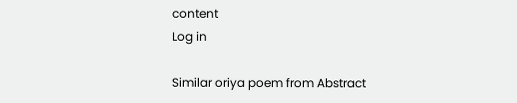content
Log in

Similar oriya poem from Abstract